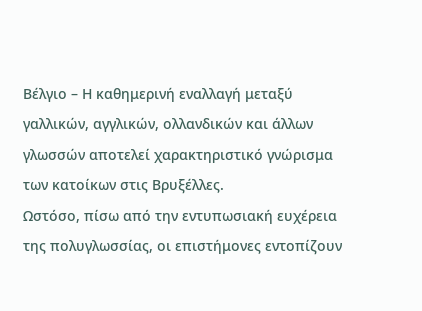Βέλγιο – Η καθημερινή εναλλαγή μεταξύ γαλλικών, αγγλικών, ολλανδικών και άλλων γλωσσών αποτελεί χαρακτηριστικό γνώρισμα των κατοίκων στις Βρυξέλλες.
Ωστόσο, πίσω από την εντυπωσιακή ευχέρεια της πολυγλωσσίας, οι επιστήμονες εντοπίζουν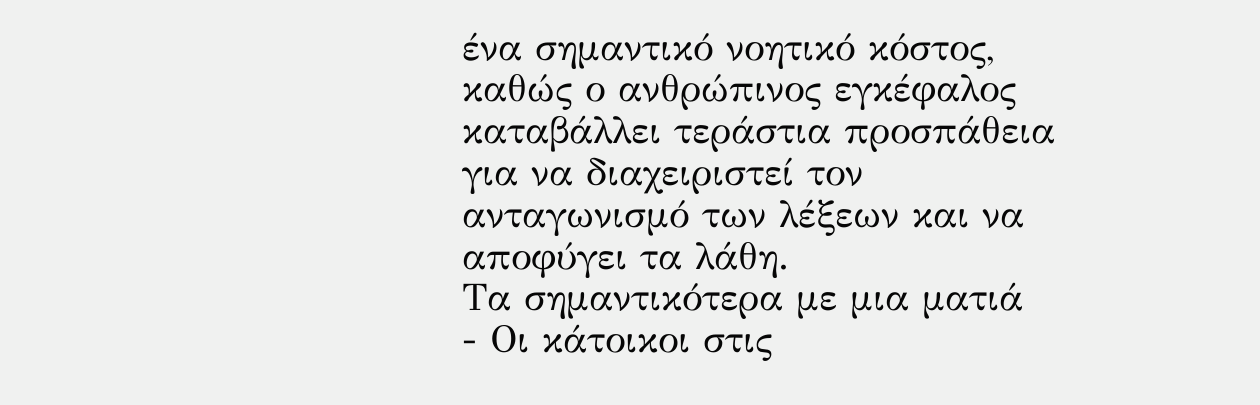ένα σημαντικό νοητικό κόστος, καθώς ο ανθρώπινος εγκέφαλος καταβάλλει τεράστια προσπάθεια για να διαχειριστεί τον ανταγωνισμό των λέξεων και να αποφύγει τα λάθη.
Τα σημαντικότερα με μια ματιά
- Οι κάτοικοι στις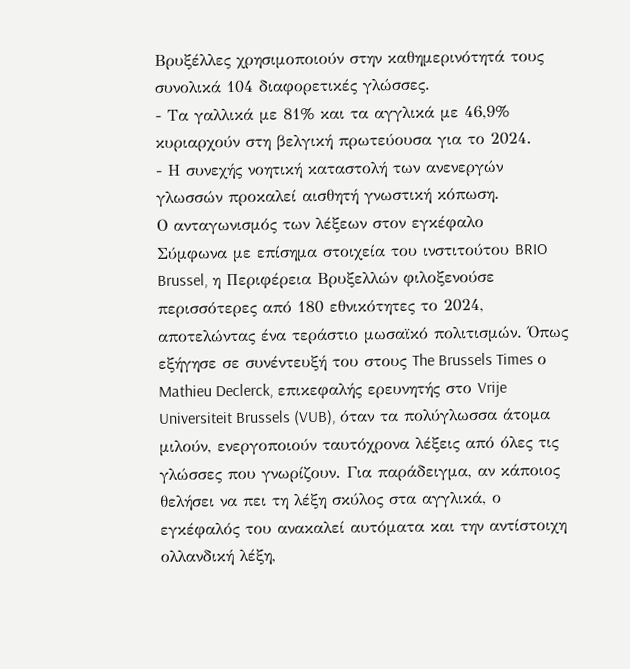Βρυξέλλες χρησιμοποιούν στην καθημερινότητά τους συνολικά 104 διαφορετικές γλώσσες.
- Τα γαλλικά με 81% και τα αγγλικά με 46,9% κυριαρχούν στη βελγική πρωτεύουσα για το 2024.
- Η συνεχής νοητική καταστολή των ανενεργών γλωσσών προκαλεί αισθητή γνωστική κόπωση.
Ο ανταγωνισμός των λέξεων στον εγκέφαλο
Σύμφωνα με επίσημα στοιχεία του ινστιτούτου BRIO Brussel, η Περιφέρεια Βρυξελλών φιλοξενούσε περισσότερες από 180 εθνικότητες το 2024, αποτελώντας ένα τεράστιο μωσαϊκό πολιτισμών. Όπως εξήγησε σε συνέντευξή του στους The Brussels Times ο Mathieu Declerck, επικεφαλής ερευνητής στο Vrije Universiteit Brussels (VUB), όταν τα πολύγλωσσα άτομα μιλούν, ενεργοποιούν ταυτόχρονα λέξεις από όλες τις γλώσσες που γνωρίζουν. Για παράδειγμα, αν κάποιος θελήσει να πει τη λέξη σκύλος στα αγγλικά, ο εγκέφαλός του ανακαλεί αυτόματα και την αντίστοιχη ολλανδική λέξη,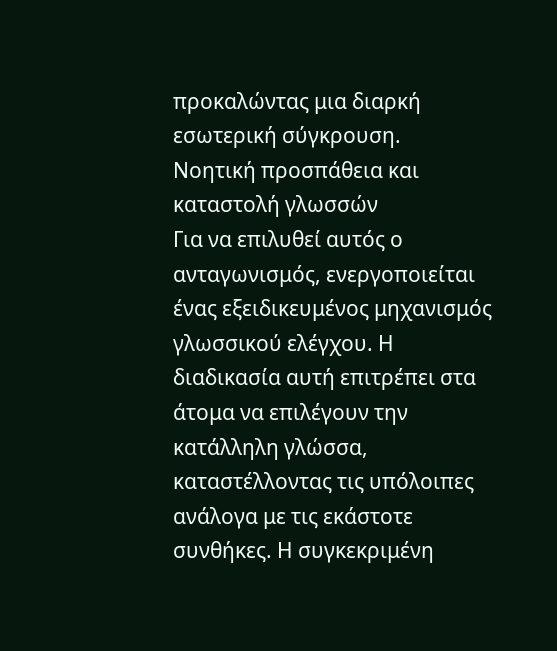προκαλώντας μια διαρκή εσωτερική σύγκρουση.
Νοητική προσπάθεια και καταστολή γλωσσών
Για να επιλυθεί αυτός ο ανταγωνισμός, ενεργοποιείται ένας εξειδικευμένος μηχανισμός γλωσσικού ελέγχου. Η διαδικασία αυτή επιτρέπει στα άτομα να επιλέγουν την κατάλληλη γλώσσα, καταστέλλοντας τις υπόλοιπες ανάλογα με τις εκάστοτε συνθήκες. Η συγκεκριμένη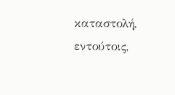καταστολή, εντούτοις,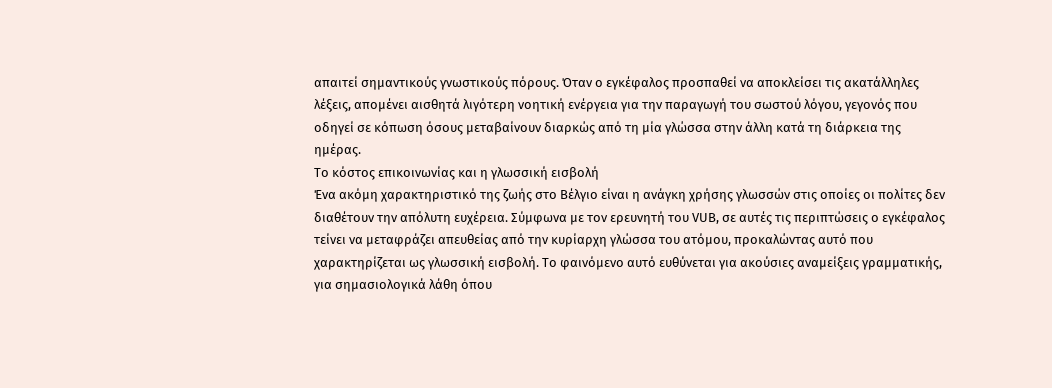απαιτεί σημαντικούς γνωστικούς πόρους. Όταν ο εγκέφαλος προσπαθεί να αποκλείσει τις ακατάλληλες λέξεις, απομένει αισθητά λιγότερη νοητική ενέργεια για την παραγωγή του σωστού λόγου, γεγονός που οδηγεί σε κόπωση όσους μεταβαίνουν διαρκώς από τη μία γλώσσα στην άλλη κατά τη διάρκεια της ημέρας.
Το κόστος επικοινωνίας και η γλωσσική εισβολή
Ένα ακόμη χαρακτηριστικό της ζωής στο Βέλγιο είναι η ανάγκη χρήσης γλωσσών στις οποίες οι πολίτες δεν διαθέτουν την απόλυτη ευχέρεια. Σύμφωνα με τον ερευνητή του VUB, σε αυτές τις περιπτώσεις ο εγκέφαλος τείνει να μεταφράζει απευθείας από την κυρίαρχη γλώσσα του ατόμου, προκαλώντας αυτό που χαρακτηρίζεται ως γλωσσική εισβολή. Το φαινόμενο αυτό ευθύνεται για ακούσιες αναμείξεις γραμματικής, για σημασιολογικά λάθη όπου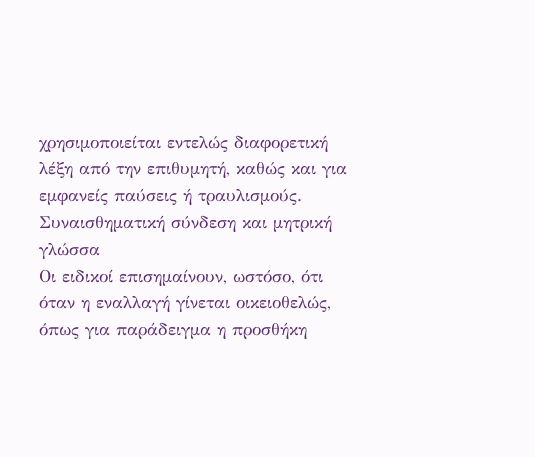χρησιμοποιείται εντελώς διαφορετική λέξη από την επιθυμητή, καθώς και για εμφανείς παύσεις ή τραυλισμούς.
Συναισθηματική σύνδεση και μητρική γλώσσα
Οι ειδικοί επισημαίνουν, ωστόσο, ότι όταν η εναλλαγή γίνεται οικειοθελώς, όπως για παράδειγμα η προσθήκη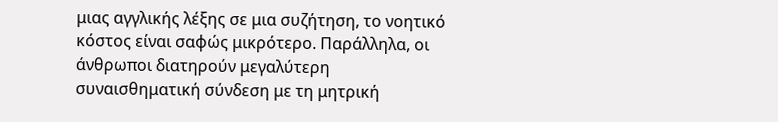μιας αγγλικής λέξης σε μια συζήτηση, το νοητικό κόστος είναι σαφώς μικρότερο. Παράλληλα, οι άνθρωποι διατηρούν μεγαλύτερη συναισθηματική σύνδεση με τη μητρική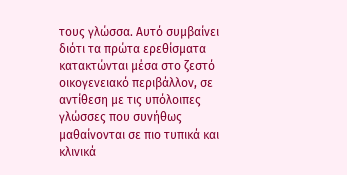τους γλώσσα. Αυτό συμβαίνει διότι τα πρώτα ερεθίσματα κατακτώνται μέσα στο ζεστό οικογενειακό περιβάλλον, σε αντίθεση με τις υπόλοιπες γλώσσες που συνήθως μαθαίνονται σε πιο τυπικά και κλινικά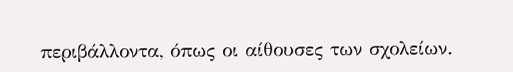περιβάλλοντα, όπως οι αίθουσες των σχολείων.